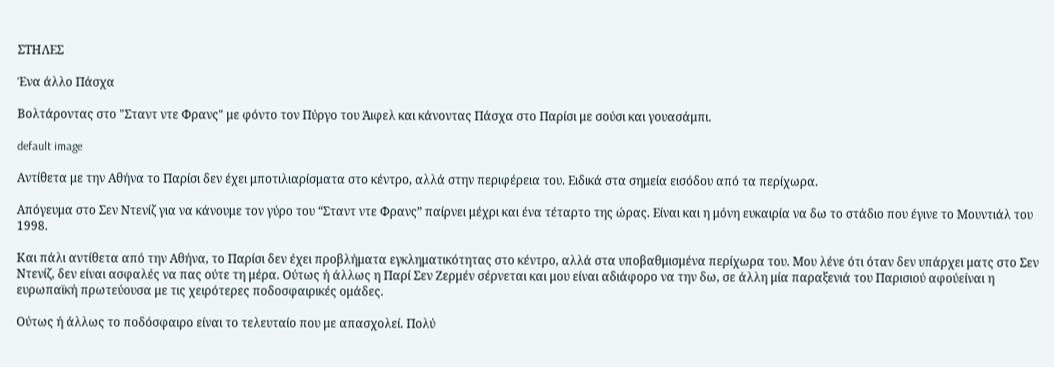ΣΤΗΛΕΣ

Ένα άλλο Πάσχα

Βολτάροντας στο "Σταντ ντε Φρανς" με φόντο τον Πύργο του Άιφελ και κάνοντας Πάσχα στο Παρίσι με σούσι και γουασάμπι.

default image

Αντίθετα με την Αθήνα το Παρίσι δεν έχει μποτιλιαρίσματα στο κέντρο, αλλά στην περιφέρεια του. Ειδικά στα σημεία εισόδου από τα περίχωρα.

Απόγευμα στο Σεν Ντενίζ για να κάνουμε τον γύρο του “Σταντ ντε Φρανς” παίρνει μέχρι και ένα τέταρτο της ώρας. Είναι και η μόνη ευκαιρία να δω το στάδιο που έγινε το Μουντιάλ του 1998.

Και πάλι αντίθετα από την Αθήνα, το Παρίσι δεν έχει προβλήματα εγκληματικότητας στο κέντρο, αλλά στα υποβαθμισμένα περίχωρα του. Μου λένε ότι όταν δεν υπάρχει ματς στο Σεν Ντενίζ, δεν είναι ασφαλές να πας ούτε τη μέρα. Ούτως ή άλλως η Παρί Σεν Ζερμέν σέρνεται και μου είναι αδιάφορο να την δω, σε άλλη μία παραξενιά του Παρισιού αφούείναι η ευρωπαϊκή πρωτεύουσα με τις χειρότερες ποδοσφαιρικές ομάδες.

Ούτως ή άλλως το ποδόσφαιρο είναι το τελευταίο που με απασχολεί. Πολύ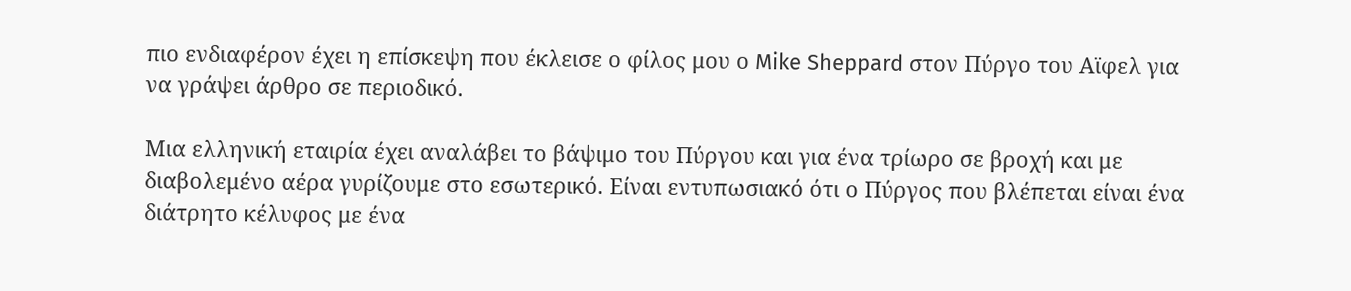πιο ενδιαφέρον έχει η επίσκεψη που έκλεισε ο φίλος μου ο Mike Sheppard στον Πύργο του Αϊφελ για να γράψει άρθρο σε περιοδικό.

Μια ελληνική εταιρία έχει αναλάβει το βάψιμο του Πύργου και για ένα τρίωρο σε βροχή και με διαβολεμένο αέρα γυρίζουμε στο εσωτερικό. Είναι εντυπωσιακό ότι ο Πύργος που βλέπεται είναι ένα διάτρητο κέλυφος με ένα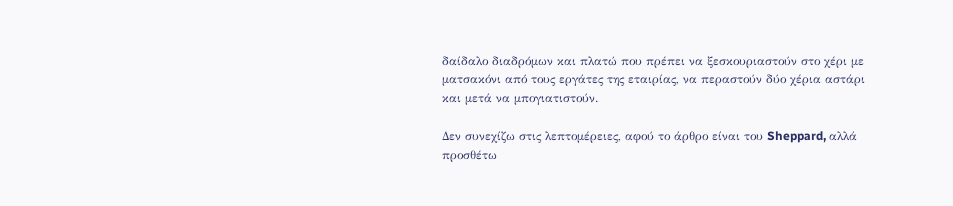δαίδαλο διαδρόμων και πλατώ που πρέπει να ξεσκουριαστούν στο χέρι με ματσακόνι από τους εργάτες της εταιρίας, να περαστούν δύο χέρια αστάρι και μετά να μπογιατιστούν.

Δεν συνεχίζω στις λεπτομέρειες, αφού το άρθρο είναι του Sheppard, αλλά προσθέτω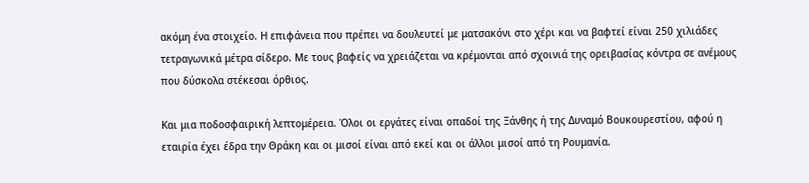ακόμη ένα στοιχείο. Η επιφάνεια που πρέπει να δουλευτεί με ματσακόνι στο χέρι και να βαφτεί είναι 250 χιλιάδες τετραγωνικά μέτρα σίδερο. Με τους βαφείς να χρειάζεται να κρέμονται από σχοινιά της ορειβασίας κόντρα σε ανέμους που δύσκολα στέκεσαι όρθιος.

Και μια ποδοσφαιρική λεπτομέρεια. Όλοι οι εργάτες είναι οπαδοί της Ξάνθης ή της Δυναμό Βουκουρεστίου, αφού η εταιρία έχει έδρα την Θράκη και οι μισοί είναι από εκεί και οι άλλοι μισοί από τη Ρουμανία.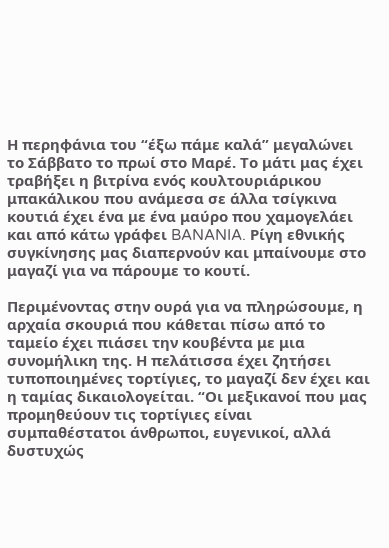Η περηφάνια του “έξω πάμε καλά” μεγαλώνει το Σάββατο το πρωί στο Μαρέ. Το μάτι μας έχει τραβήξει η βιτρίνα ενός κουλτουριάρικου μπακάλικου που ανάμεσα σε άλλα τσίγκινα κουτιά έχει ένα με ένα μαύρο που χαμογελάει και από κάτω γράφει BANANIA. Ρίγη εθνικής συγκίνησης μας διαπερνούν και μπαίνουμε στο μαγαζί για να πάρουμε το κουτί.

Περιμένοντας στην ουρά για να πληρώσουμε, η αρχαία σκουριά που κάθεται πίσω από το ταμείο έχει πιάσει την κουβέντα με μια συνομήλικη της. Η πελάτισσα έχει ζητήσει τυποποιημένες τορτίγιες, το μαγαζί δεν έχει και η ταμίας δικαιολογείται. “Οι μεξικανοί που μας προμηθεύουν τις τορτίγιες είναι συμπαθέστατοι άνθρωποι, ευγενικοί, αλλά δυστυχώς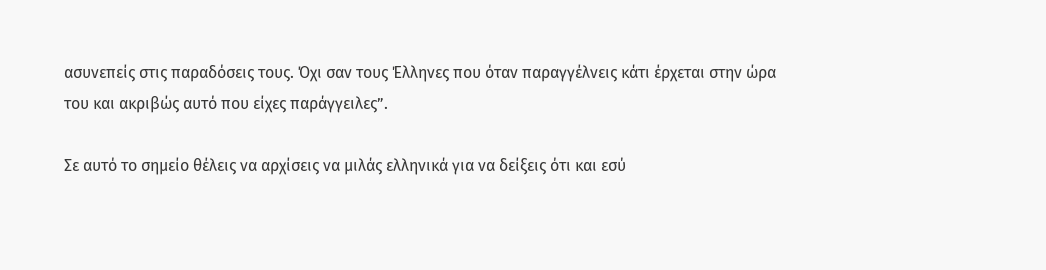ασυνεπείς στις παραδόσεις τους. Όχι σαν τους Έλληνες που όταν παραγγέλνεις κάτι έρχεται στην ώρα του και ακριβώς αυτό που είχες παράγγειλες”.

Σε αυτό το σημείο θέλεις να αρχίσεις να μιλάς ελληνικά για να δείξεις ότι και εσύ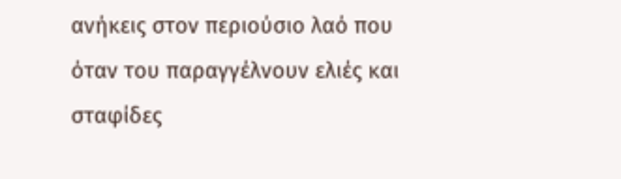ανήκεις στον περιούσιο λαό που όταν του παραγγέλνουν ελιές και σταφίδες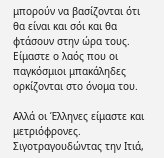μπορούν να βασίζονται ότι θα είναι και σόι και θα φτάσουν στην ώρα τους. Είμαστε ο λαός που οι παγκόσμιοι μπακάληδες ορκίζονται στο όνομα του.

Αλλά οι Έλληνες είμαστε και μετριόφρονες. Σιγοτραγουδώντας την Ιτιά,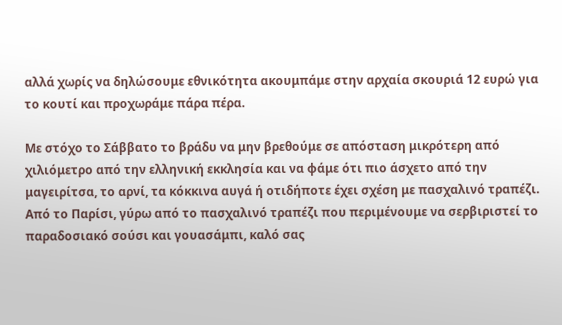αλλά χωρίς να δηλώσουμε εθνικότητα ακουμπάμε στην αρχαία σκουριά 12 ευρώ για το κουτί και προχωράμε πάρα πέρα.

Με στόχο το Σάββατο το βράδυ να μην βρεθούμε σε απόσταση μικρότερη από χιλιόμετρο από την ελληνική εκκλησία και να φάμε ότι πιο άσχετο από την μαγειρίτσα, το αρνί, τα κόκκινα αυγά ή οτιδήποτε έχει σχέση με πασχαλινό τραπέζι. Από το Παρίσι, γύρω από το πασχαλινό τραπέζι που περιμένουμε να σερβιριστεί το παραδοσιακό σούσι και γουασάμπι, καλό σας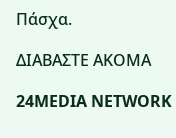Πάσχα.

ΔΙΑΒΑΣΤΕ ΑΚΟΜΑ

24MEDIA NETWORK